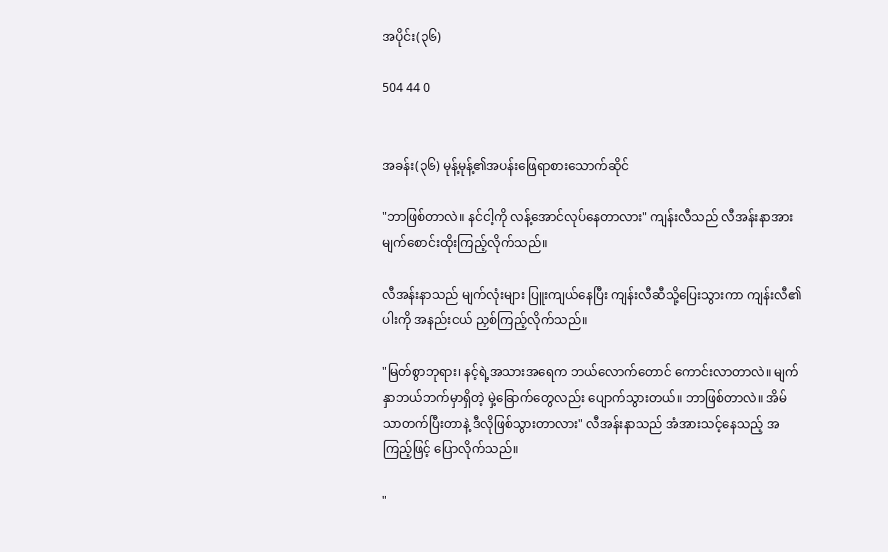အပိုင်း(၃၆)

504 44 0


အခန်း(၃၆) မုန့်မုန့်၏အပန်းဖြေရာစားသောက်ဆိုင်

"ဘာဖြစ်တာလဲ။ နင်ငါ့ကို လန့်အောင်လုပ်နေတာလား" ကျန်းလီသည် လီအန်းနာအား မျက်စောင်းထိုးကြည့်လိုက်သည်။

လီအန်းနာသည် မျက်လုံးများ ပြူးကျယ်နေပြီး ကျန်းလီဆီသို့ပြေးသွားကာ ကျန်းလီ၏ပါးကို အနည်းငယ် ညှစ်ကြည့်လိုက်သည်။

"မြတ်စွာဘုရား၊ နင့်ရဲ့အသားအရေက ဘယ်လောက်တောင် ‌ကောင်းလာတာလဲ။ မျက်နှာဘယ်ဘက်မှာရှိတဲ့ မှဲ့ခြောက်တွေလည်း ပျောက်သွားတယ်။ ဘာဖြစ်တာလဲ။ အိမ်သာတက်ပြီးတာနဲ့ ဒီလိုဖြစ်သွားတာလား" လီအန်းနာသည် အံအားသင့်နေသည့် အကြည့်ဖြင့် ပြောလိုက်သည်။

"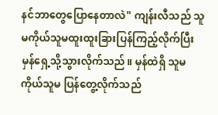နင်ဘာတွေပြောနေတာလဲ" ကျန်းလီသည် သူမကိုယ်သူမထူးထူးခြားပြန်ကြည့်လိုက်ပြီး မှန်ရှေ့သို့သွားလိုက်သည်။ မှန်ထဲရှိ သူမကိုယ်သူမ ပြန်တွေ့လိုက်သည်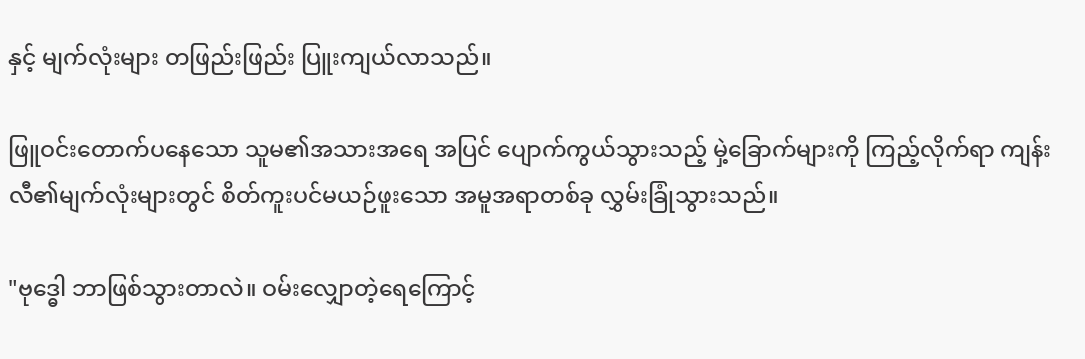နှင့် မျက်လုံးများ တဖြည်းဖြည်း ပြူးကျယ်လာသည်။

ဖြူဝင်း‌တောက်ပနေသော သူမ၏အသားအရေ အပြင် ပျောက်ကွယ်သွားသည့် မှဲ့ခြောက်များကို ကြည့်လိုက်ရာ ကျန်းလီ၏မျက်လုံးများတွင် စိတ်ကူးပင်မယဉ်ဖူးသော အမူအရာတစ်ခု လွှမ်းခြုံသွားသည်။

"ဗုဒ္ဓေါ ဘာဖြစ်သွားတာလဲ။ ဝမ်းလျှောတဲ့ရေကြောင့်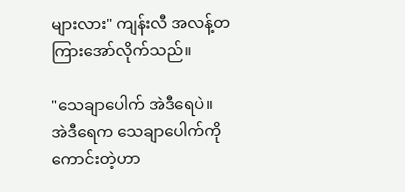များလား" ကျန်းလီ အလန့်တကြားအော်လိုက်သည်။

"သေချာပေါက် အဲဒီရေပဲ။ အဲဒီရေက သေချာပေါက်ကို ကောင်းတဲ့ဟာ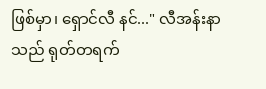ဖြစ်မှာ၊ ‌‌ရှောင်လီ နင်..." လီအန်းနာသည် ရုတ်တရက်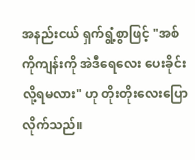အနည်းငယ် ရှက်ရွံ့စွာဖြင့် "အစ်ကိုကျန်းကို အဲဒီရေလေး ပေးခိုင်းလို့ရမလား" ဟု တိုးတိုးလေးပြောလိုက်သည်။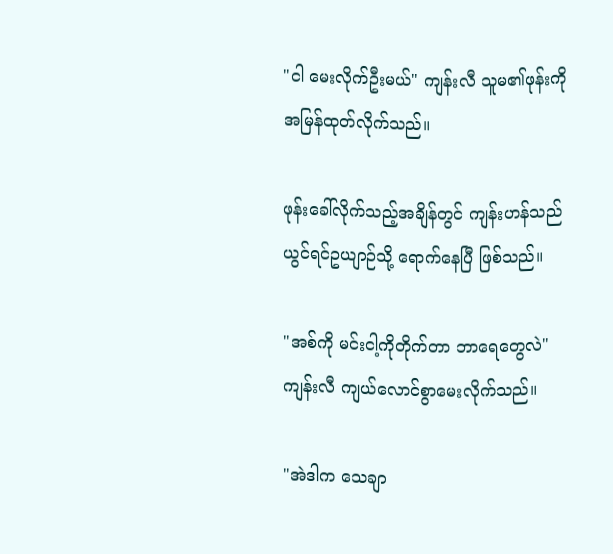"ငါ မေးလိုက်ဦးမယ်" ကျန်းလီ သူမ၏ဖုန်းကို အမြန်ထုတ်လိုက်သည်။

ဖုန်းခေါ်လိုက်သည့်အချိန်တွင် ကျန်းဟန်သည် ယွင်ရင်ဥယျာဉ်သို့ ရောက်နေပြီ ဖြစ်သည်။

"အစ်ကို မင်းငါ့ကိုတိုက်တာ ဘာရေတွေလဲ" ကျန်းလီ ကျယ်လောင်စွာမေးလိုက်သည်။

"အဲဒါက သေချာ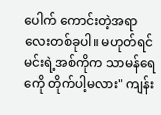ပေါက် ကောင်းတဲ့အရာလေးတစ်ခုပါ။ မဟုတ်ရင် မင်းရဲ့အစ်ကိုက သာမန်ရေကေို တိုက်ပါ့မလား" ကျန်း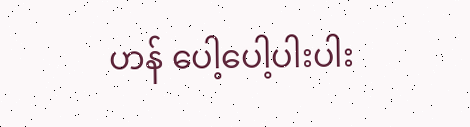ဟန် ပေါ့ပေါ့ပါးပါး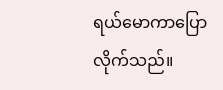ရယ်မောကာပြောလိုက်သည်။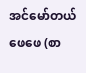အင်မော်တယ်ဖေဖေ (စာ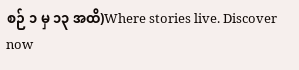စဉ် ၁ မှ ၁၃ အထိ)Where stories live. Discover now